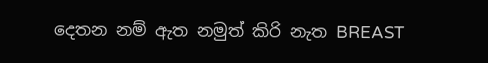දෙතන නම් ඇත නමුත් කිරි නැත BREAST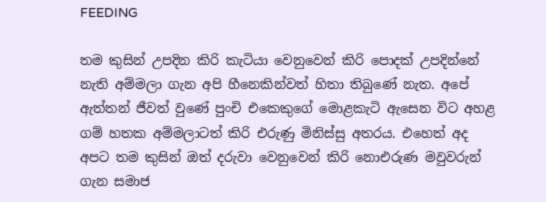FEEDING

තම කුසින් උපදින කිරි කැටියා වෙනුවෙන් කිරි පොදක්‌ උපදින්නේ නැති අම්මලා ගැන අපි හීනෙකින්වත් හිතා තිබුණේ නැත. අපේ ඇත්තන් ජීවත් වුණේ පුංචි එකෙකුගේ මොළකැටි ඇසෙන විට අහළ ගම් හතක අම්මලාටත් කිරි එරුණු මිනිස්‌සු අතරය. එහෙත් අද අපට තම කුසින් ඔත් දරුවා වෙනුවෙන් කිරි නොඑරුණ මවුවරුන් ගැන සමාජ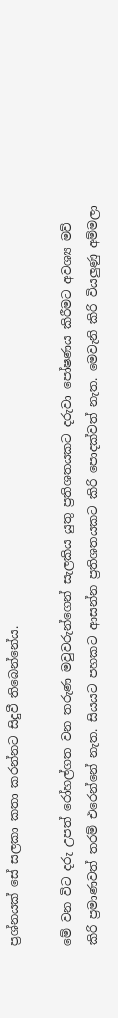ප්‍රශ්නයක්‌ සේ සලකා කතා කරන්නට සිදුවී තිබෙන්නේය.

මේ වන විට දරු උපත් රෝහල්ගත වන තරුණ මවුවරුන්ගෙන් සැලකිය යුතු ප්‍රතිශතයකට දරුවා පෝෂණය කිරීමට අවශ්‍ය මව් කිරි ප්‍රමාණවත් තරම් එරෙන්නේ නැත. සියයට පහකට ආසන්න ප්‍රතිශතයකට කිරි පොදක්‌වත් නැත. මෙවැනි කිරි වියලුණු අම්මලා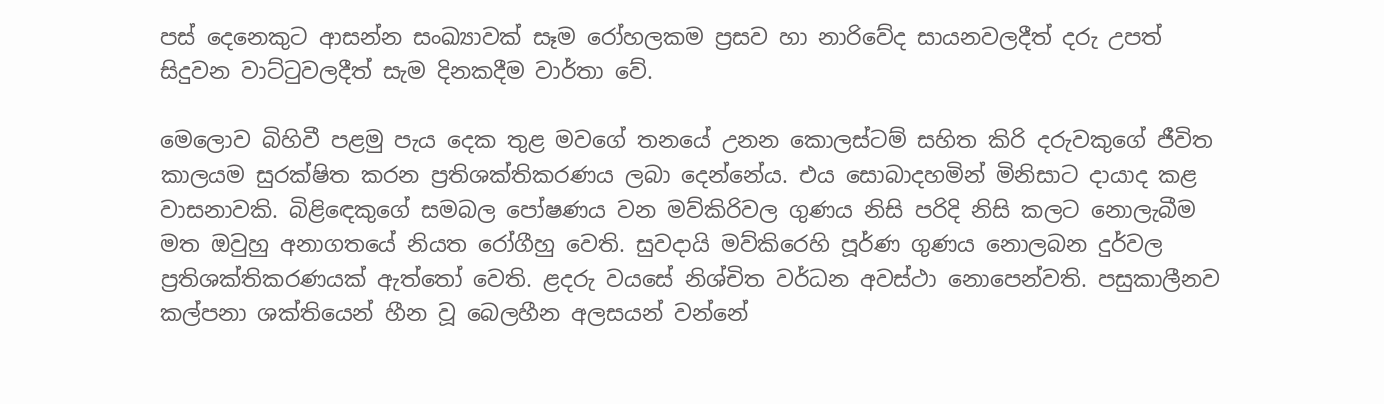පස්‌ දෙනෙකුට ආසන්න සංඛ්‍යාවක්‌ සෑම රෝහලකම ප්‍රසව හා නාරිවේද සායනවලදීත් දරු උපත් සිදුවන වාට්‌ටුවලදීත් සැම දිනකදීම වාර්තා වේ.

මෙලොව බිහිවී පළමු පැය දෙක තුළ මවගේ තනයේ උනන කොලස්‌ටම් සහිත කිරි දරුවකුගේ ජීවිත කාලයම සුරක්‌ෂිත කරන ප්‍රතිශක්‌තිකරණය ලබා දෙන්නේය. එය සොබාදහමින් මිනිසාට දායාද කළ වාසනාවකි. බිළිඳෙකුගේ සමබල පෝෂණය වන මව්කිරිවල ගුණය නිසි පරිදි නිසි කලට නොලැබීම මත ඔවුහු අනාගතයේ නියත රෝගීහු වෙති. සුවදායි මව්කිරෙහි පූර්ණ ගුණය නොලබන දුර්වල ප්‍රතිශක්‌තිකරණයක්‌ ඇත්තෝ වෙති. ළදරු වයසේ නිශ්චිත වර්ධන අවස්‌ථා නොපෙන්වති. පසුකාලීනව කල්පනා ශක්‌තියෙන් හීන වූ බෙලහීන අලසයන් වන්නේ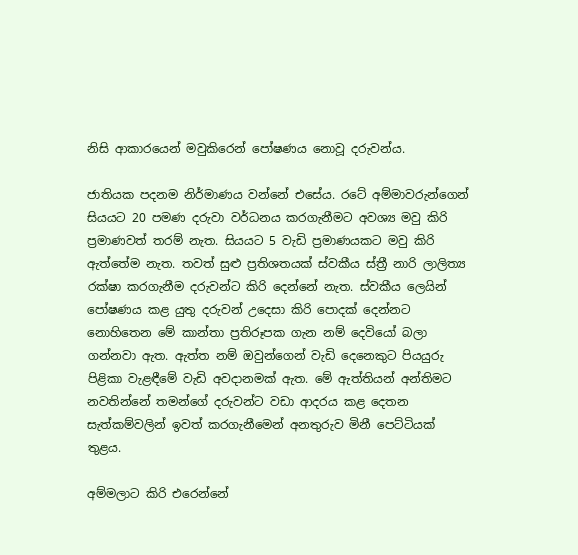නිසි ආකාරයෙන් මවුකිරෙන් පෝෂණය නොවූ දරුවන්ය.

ජාතියක පදනම නිර්මාණය වන්නේ එසේය. රටේ අම්මාවරුන්ගෙන් සියයට 20 පමණ දරුවා වර්ධනය කරගැනීමට අවශ්‍ය මවු කිරි ප්‍රමාණවත් තරම් නැත. සියයට 5 වැඩි ප්‍රමාණයකට මවු කිරි ඇත්තේම නැත. තවත් සුළු ප්‍රතිශතයක්‌ ස්‌වකීය ස්‌ත්‍රී නාරි ලාලිත්‍ය රක්‌ෂා කරගැනීම දරුවන්ට කිරි දෙන්නේ නැත. ස්‌වකීය ලෙයින් පෝෂණය කළ යුතු දරුවන් උදෙසා කිරි පොදක්‌ දෙන්නට නොහිතෙන මේ කාන්තා ප්‍රතිරූපක ගැන නම් දෙවියෝ බලා ගන්නවා ඇත. ඇත්ත නම් ඔවුන්ගෙන් වැඩි දෙනෙකුට පියයුරු පිළිකා වැළඳීමේ වැඩි අවදානමක්‌ ඇත. මේ ඇත්තියන් අන්තිමට නවතින්නේ තමන්ගේ දරුවන්ට වඩා ආදරය කළ දෙතන සැත්කම්වලින් ඉවත් කරගැනීමෙන් අනතුරුව මිනී පෙට්‌ටියක්‌ තුළය.

අම්මලාට කිරි එරෙන්නේ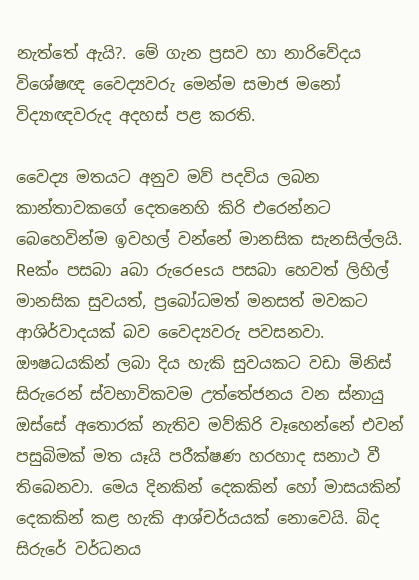නැත්තේ ඇයි?. මේ ගැන ප්‍රසව හා නාරිවේදය විශේෂඥ වෛද්‍යවරු මෙන්ම සමාජ මනෝ විද්‍යාඥවරුද අදහස්‌ පළ කරති.

වෛද්‍ය මතයට අනුව මව් පදවිය ලබන කාන්තාවකගේ දෙතනෙහි කිරි එරෙන්නට බෙහෙවින්ම ඉවහල් වන්නේ මානසික සැනසිල්ලයි. Reක්‌ං පසබා aබා රුරෙesය පසබා හෙවත් ලිහිල් මානසික සුවයත්, ප්‍රබෝධමත් මනසත් මවකට ආශිර්වාදයක්‌ බව වෛද්‍යවරු පවසනවා. ඖෂධයකින් ලබා දිය හැකි සුවයකට වඩා මිනිස්‌ සිරුරෙන් ස්‌වභාවිකවම උත්තේජනය වන ස්‌නායු ඔස්‌සේ අතොරක්‌ නැතිව මව්කිරි වෑහෙන්නේ එවන් පසුබිමක්‌ මත යෑයි පරීක්‌ෂණ හරහාද සනාථ වී තිබෙනවා. මෙය දිනකින් දෙකකින් හෝ මාසයකින් දෙකකින් කළ හැකි ආශ්චර්යයක්‌ නොවෙයි. බිද සිරුරේ වර්ධනය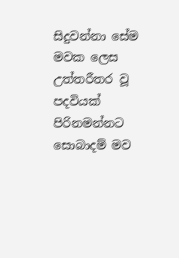සිදුවන්නා සේම මවක ලෙස උත්තරීතර වූ පදවියක්‌ පිරිනමන්නට සොබාදම් මව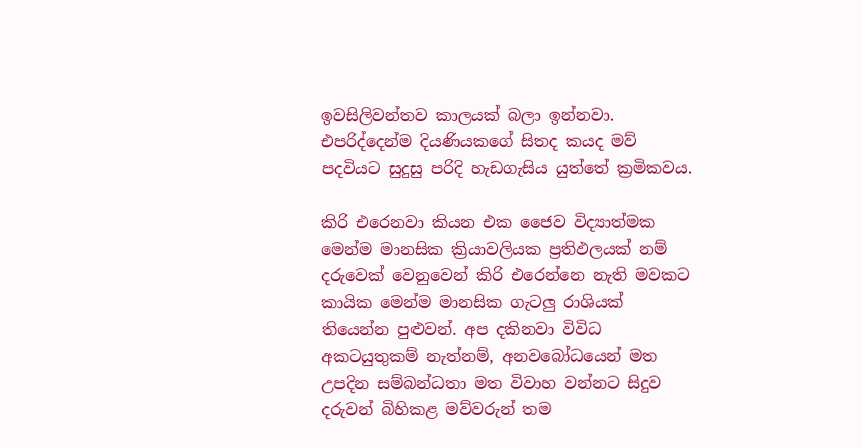ඉවසිලිවන්තව කාලයක්‌ බලා ඉන්නවා. එපරිද්දෙන්ම දියණියකගේ සිතද කයද මව් පදවියට සුදුසු පරිදි හැඩගැසිය යුත්තේ ක්‍රමිකවය.

කිරි එරෙනවා කියන එක ජෛව විද්‍යාත්මක මෙන්ම මානසික ක්‍රියාවලියක ප්‍රතිඵලයක්‌ නම් දරුවෙක්‌ වෙනුවෙන් කිරි එරෙන්නෙ නැති මවකට කායික මෙන්ම මානසික ගැටලු රාශියක්‌ තියෙන්න පුළුවන්. අප දකිනවා විවිධ අකටයුතුකම් නැත්නම්, අනවබෝධයෙන් මත උපදින සම්බන්ධතා මත විවාහ වන්නට සිදුව දරුවන් බිහිකළ මව්වරුන් තම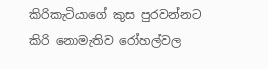කිරිකැටියාගේ කුස පුරවන්නට කිරි නොමැතිව රෝහල්වල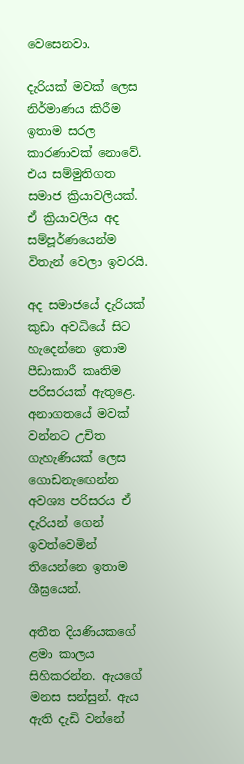වෙසෙනවා.

දැරියක්‌ මවක්‌ ලෙස නිර්මාණය කිරීම ඉතාම සරල කාරණාවක්‌ නොවේ. එය සම්මුතිගත සමාජ ක්‍රියාවලියක්‌. ඒ ක්‍රියාවලිය අද සම්පූර්ණයෙන්ම විතැන් වෙලා ඉවරයි.

අද සමාජයේ දැරියක්‌ කුඩා අවධියේ සිට හැදෙන්නෙ ඉතාම පීඩාකාරී කෘතිම පරිසරයක්‌ ඇතුළෙ. අනාගතයේ මවක්‌ වන්නට උචිත ගැහැණියක්‌ ලෙස ගොඩනැඟෙන්න අවශ්‍ය පරිසරය ඒ දැරියන් ගෙන් ඉවත්වෙමින් තියෙන්නෙ ඉතාම ශීඝ්‍රයෙන්.

අතීත දියණියකගේ ළමා කාලය සිහිකරන්න. ඇයගේ මනස සන්සුන්. ඇය ඇති දැඩි වන්නේ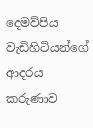දෙමව්පිය වැඩිහිටියන්ගේ ආදරය කරුණාව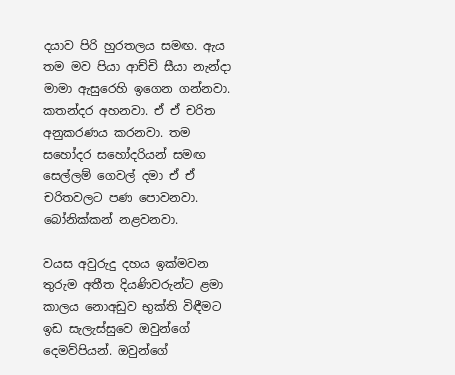දයාව පිරි හුරතලය සමඟ. ඇය තම මව පියා ආච්චි සීයා නැන්දා මාමා ඇසුරෙහි ඉගෙන ගන්නවා. කතන්දර අහනවා. ඒ ඒ චරිත අනුකරණය කරනවා. තම සහෝදර සහෝදරියන් සමඟ සෙල්ලම් ගෙවල් දමා ඒ ඒ චරිතවලට පණ පොවනවා. බෝනික්‌කන් නළවනවා.

වයස අවුරුදු දහය ඉක්‌මවන තුරුම අතීත දියණිවරුන්ට ළමා කාලය නොඅඩුව භුක්‌ති විඳීමට ඉඩ සැලැස්‌සුවෙ ඔවුන්ගේ දෙමව්පියන්. ඔවුන්ගේ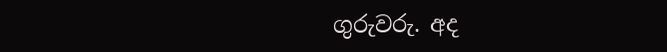ගුරුවරු. අද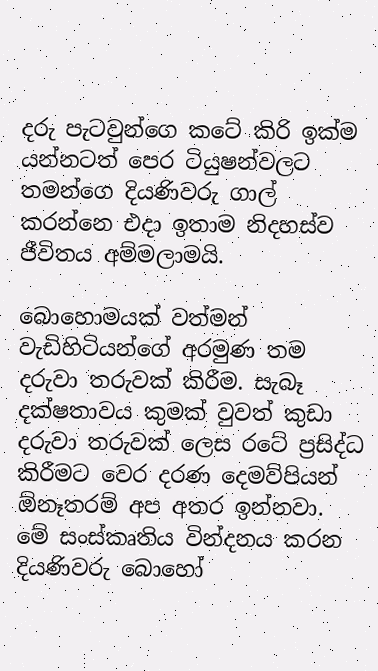දරු පැටවුන්ගෙ කටේ කිරි ඉක්‌ම යන්නටත් පෙර ටියුෂන්වලට තමන්ගෙ දියණිවරු ගාල් කරන්නෙ එදා ඉතාම නිදහස්‌ව ජීවිතය අම්මලාමයි.

බොහොමයක්‌ වත්මන් වැඩිහිටියන්ගේ අරමුණ තම දරුවා තරුවක්‌ කිරීම. සැබෑ දක්‌ෂතාවය කුමක්‌ වුවත් කුඩා දරුවා තරුවක්‌ ලෙස රටේ ප්‍රසිද්ධ කිරීමට වෙර දරණ දෙමව්පියන් ඕනෑතරම් අප අතර ඉන්නවා. මේ සංස්‌කෘතිය වින්දනය කරන දියණිවරු බොහෝ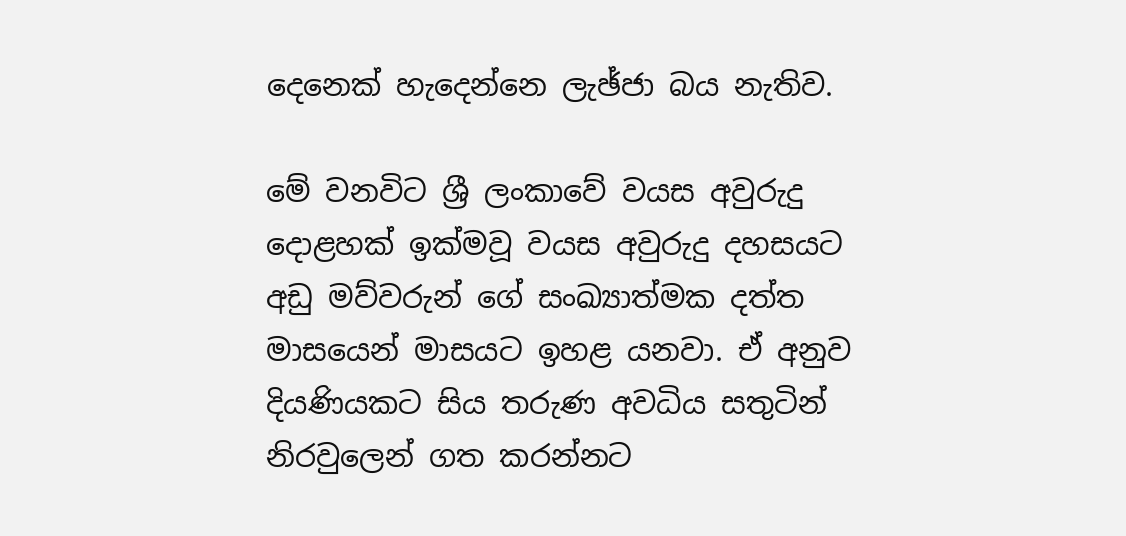දෙනෙක්‌ හැදෙන්නෙ ලැඡ්ජා බය නැතිව.

මේ වනවිට ශ්‍රී ලංකාවේ වයස අවුරුදු දොළහක්‌ ඉක්‌මවූ වයස අවුරුදු දහසයට අඩු මව්වරුන් ගේ සංඛ්‍යාත්මක දත්ත මාසයෙන් මාසයට ඉහළ යනවා. ඒ අනුව දියණියකට සිය තරුණ අවධිය සතුටින් නිරවුලෙන් ගත කරන්නට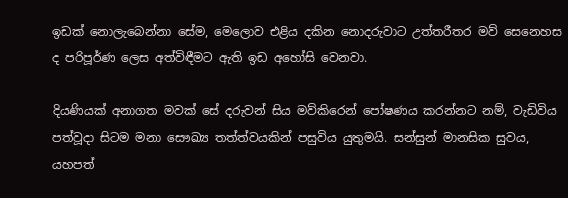ඉඩක්‌ නොලැබෙන්නා සේම, මෙලොව එළිය දකින නොදරුවාට උත්තරීතර මව් සෙනෙහස ද පරිපූර්ණ ලෙස අත්විඳීමට ඇති ඉඩ අහෝසි වෙනවා.

දියණියක්‌ අනාගත මවක්‌ සේ දරුවන් සිය මව්කිරෙන් පෝෂණය කරන්නට නම්, වැඩිවිය පත්වූදා සිටම මනා සෞඛ්‍ය තත්ත්වයකින් පසුවිය යුතුමයි. සන්සුන් මානසික සුවය, යහපත්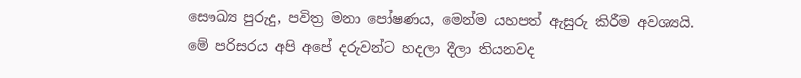සෞඛ්‍ය පුරුදු, පවිත්‍ර මනා පෝෂණය, මෙන්ම යහපත් ඇසුරු කිරීම අවශ්‍යයි. මේ පරිසරය අපි අපේ දරුවන්ට හදලා දීලා තියනවද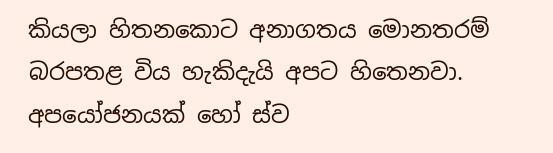කියලා හිතනකොට අනාගතය මොනතරම් බරපතළ විය හැකිදැයි අපට හිතෙනවා. අපයෝජනයක්‌ හෝ ස්‌ව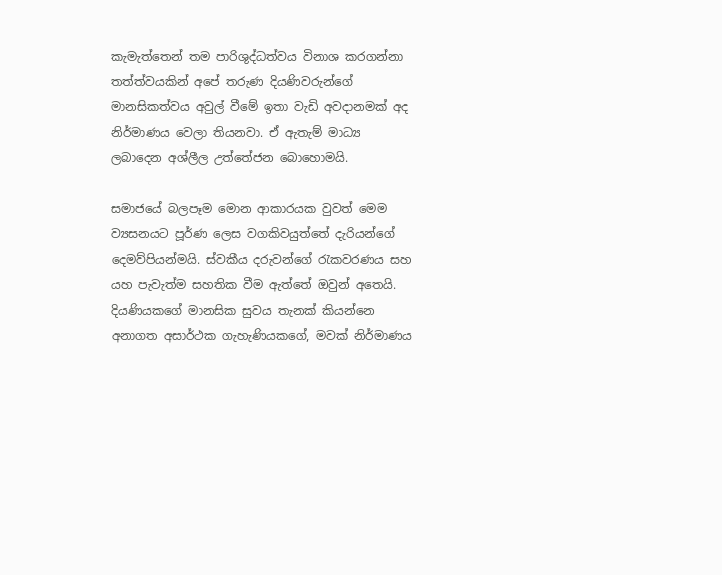කැමැත්තෙන් තම පාරිශුද්ධත්වය විනාශ කරගන්නා තත්ත්වයකින් අපේ තරුණ දියණිවරුන්ගේ මානසිකත්වය අවුල් වීමේ ඉතා වැඩි අවදානමක්‌ අද නිර්මාණය වෙලා තියනවා. ඒ ඇතැම් මාධ්‍ය ලබාදෙන අශ්ලීල උත්තේජන බොහොමයි.

සමාජයේ බලපෑම මොන ආකාරයක වුවත් මෙම ව්‍යසනයට පූර්ණ ලෙස වගකිවයුත්තේ දැරියන්ගේ දෙමව්පියන්මයි. ස්‌වකීය දරුවන්ගේ රැකවරණය සහ යහ පැවැත්ම සහතික වීම ඇත්තේ ඔවුන් අතෙයි. දියණියකගේ මානසික සුවය තැනක්‌ කියන්නෙ අනාගත අසාර්ථක ගැහැණියකගේ, මවක්‌ නිර්මාණය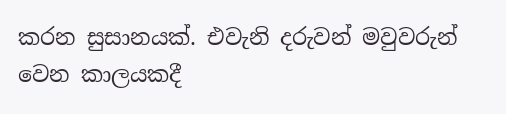කරන සුසානයක්‌. එවැනි දරුවන් මවුවරුන් වෙන කාලයකදී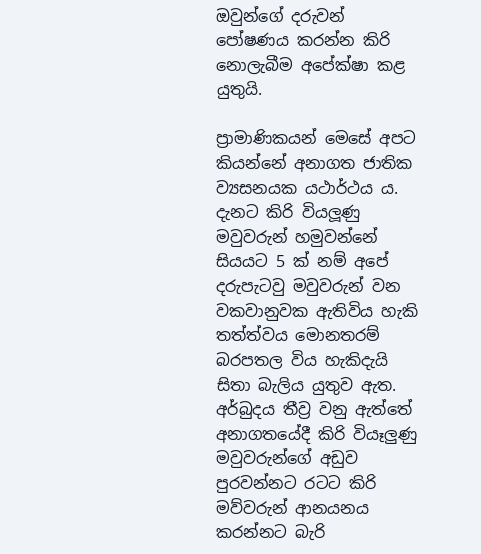ඔවුන්ගේ දරුවන් පෝෂණය කරන්න කිරි නොලැබීම අපේක්‌ෂා කළ යුතුයි.

ප්‍රාමාණිකයන් මෙසේ අපට කියන්නේ අනාගත ජාතික ව්‍යසනයක යථාර්ථය ය. දැනට කිරි වියලූණු මවුවරුන් හමුවන්නේ සියයට 5 ක්‌ නම් අපේ දරුපැටවු මවුවරුන් වන වකවානුවක ඇතිවිය හැකි තත්ත්වය මොනතරම් බරපතල විය හැකිදැයි සිතා බැලිය යුතුව ඇත. අර්බුදය තීව්‍ර වනු ඇත්තේ අනාගතයේදී කිරි වියෑලුණු මවුවරුන්ගේ අඩුව පුරවන්නට රටට කිරි මව්වරුන් ආනයනය කරන්නට බැරි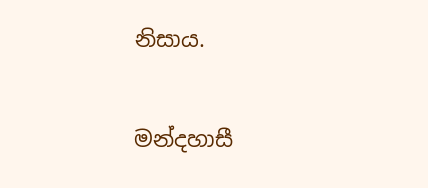නිසාය.

මන්දහාසී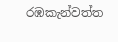රඹකැන්වත්ත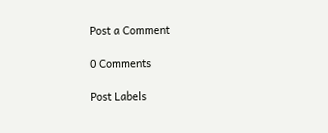Post a Comment

0 Comments

Post Labels